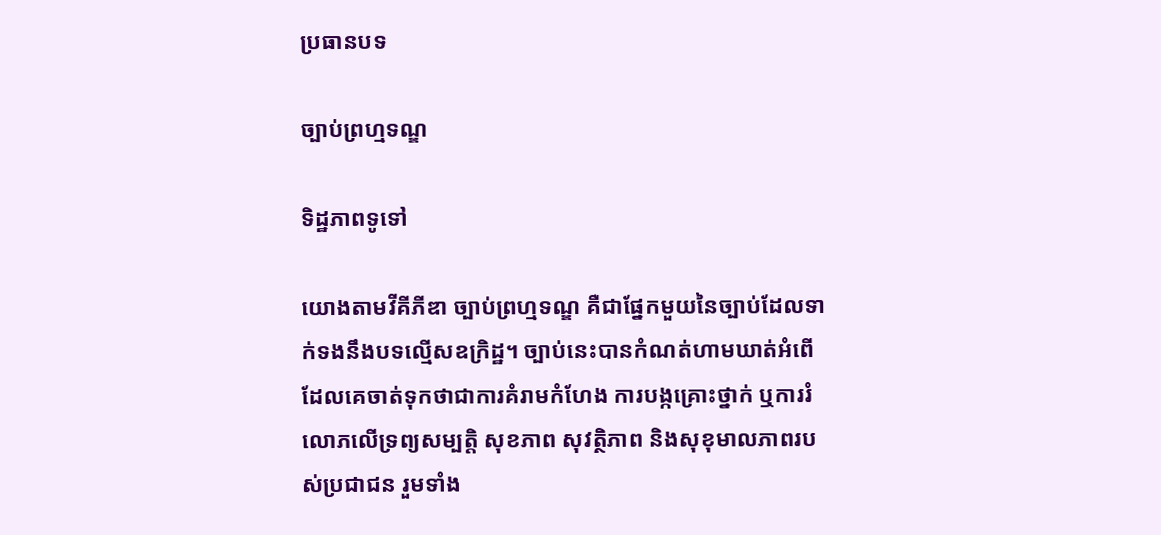ប្រធានបទ

ច្បាប់ព្រហ្មទណ្ឌ

ទិដ្ឋភាពទូទៅ

យោងតាមវីគីភីឌា ច្បាប់ព្រហ្មទណ្ឌ គឺជាផ្នែកមួយនៃច្បាប់ដែលទាក់ទងនឹងបទល្មើសឧក្រិដ្ឋ។ ច្បាប់នេះបានកំណត់ហាមឃាត់អំពើដែលគេចាត់ទុកថាជាការគំរាមកំហែង ការបង្កគ្រោះថ្នាក់ ឬការរំលោភលើទ្រព្យសម្បត្តិ សុខភាព សុវត្ថិភាព និងសុខុមាលភាពរបស់ប្រជាជន រួមទាំង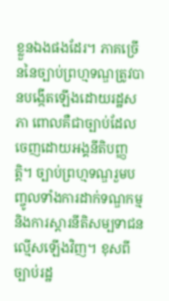ខ្លួនឯងផងដែរ។ ភាគច្រើននៃច្បាប់ព្រហ្មទណ្ឌត្រូវបានបង្កើតឡើងដោយរដ្ឋសភា ពោលគឺជាច្បាប់ដែលចេញដោយអង្គនីតិបញ្ញត្តិ។ ច្បាប់ព្រហ្មទណ្ឌរួមបញ្ចូលទាំងការដាក់ទណ្ឌកម្ម និងការស្តារនីតិសម្បទាជនល្មើសឡើងវិញ។ ខុសពីច្បាប់រដ្ឋ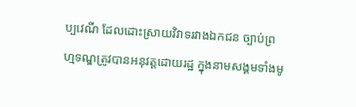ប្បវេណី ដែលដោះស្រាយវិវាទរវាងឯកជន ច្បាប់ព្រហ្មទណ្ឌត្រូវបានអនុវត្តដោយរដ្ឋ ក្នុងនាមសង្គមទាំងមូ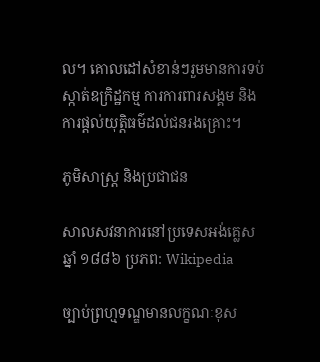ល។ គោលដៅសំខាន់ៗរួមមានការទប់ស្កាត់ឧក្រិដ្ឋកម្ម ការការពារសង្គម និងការផ្តល់យុត្តិធម៌ដល់ជនរងគ្រោះ។

ភូមិសាស្ត្រ និងប្រជាជន

សាលសវនាការនៅប្រទេសអង់គ្លេស ឆ្នាំ ១៨៨៦ ប្រភព: Wikipedia

ច្បាប់ព្រហ្មទណ្ឌមានលក្ខណៈខុស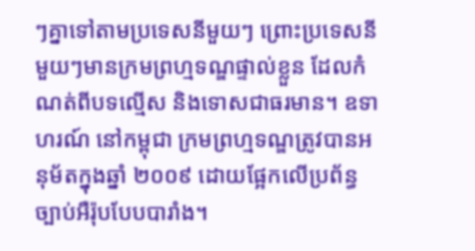ៗគ្នាទៅតាមប្រទេសនីមួយៗ ព្រោះប្រទេសនីមួយៗមានក្រមព្រហ្មទណ្ឌផ្ទាល់ខ្លួន ដែលកំណត់ពីបទល្មើស និងទោសជាធរមាន។ ឧទាហរណ៍ នៅកម្ពុជា ក្រមព្រហ្មទណ្ឌត្រូវបានអនុម័តក្នុងឆ្នាំ ២០០៩ ដោយផ្អែកលើប្រព័ន្ធច្បាប់អឺរ៉ុបបែបបារាំង។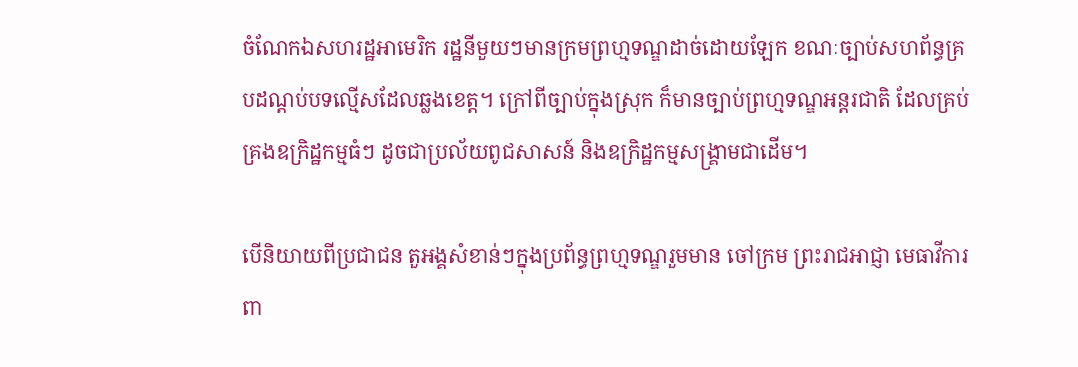ចំណែកឯសហរដ្ឋអាមេរិក រដ្ឋនីមួយៗមានក្រមព្រហ្មទណ្ឌដាច់ដោយឡែក ខណៈច្បាប់សហព័ន្ធគ្របដណ្តប់បទល្មើសដែលឆ្លងខេត្ត។ ក្រៅពីច្បាប់ក្នុងស្រុក ក៏មានច្បាប់ព្រហ្មទណ្ឌអន្តរជាតិ ដែលគ្រប់គ្រងឧក្រិដ្ឋកម្មធំៗ ដូចជាប្រល័យពូជសាសន៍ និងឧក្រិដ្ឋកម្មសង្គ្រាមជាដើម។

បើនិយាយពីប្រជាជន តួអង្គសំខាន់ៗក្នុងប្រព័ន្ធព្រហ្មទណ្ឌរួមមាន ចៅក្រម ព្រះរាជអាជ្ញា មេធាវីការពា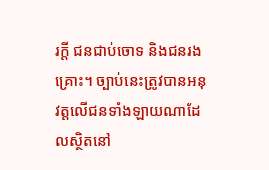រក្តី ជនជាប់ចោទ និងជនរងគ្រោះ។ ច្បាប់នេះត្រូវបានអនុវត្តលើជនទាំងឡាយណាដែលស្ថិតនៅ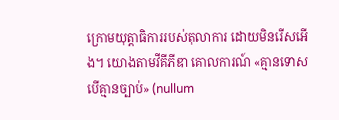ក្រោមយុត្តាធិការរបស់តុលាការ ដោយមិនរើសអើង។ យោងតាមវីគីភីឌា គោលការណ៍ «គ្មានទោសបើគ្មានច្បាប់» (nullum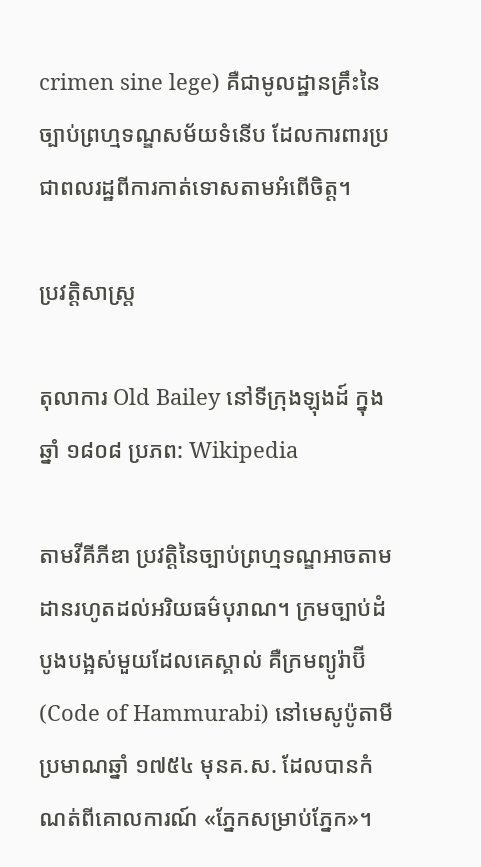crimen sine lege) គឺជាមូលដ្ឋានគ្រឹះនៃច្បាប់ព្រហ្មទណ្ឌសម័យទំនើប ដែលការពារប្រជាពលរដ្ឋពីការកាត់ទោសតាមអំពើចិត្ត។

ប្រវត្តិសាស្ត្រ

តុលាការ Old Bailey នៅទីក្រុងឡុងដ៍ ក្នុងឆ្នាំ ១៨០៨ ប្រភព: Wikipedia

តាមវីគីភីឌា ប្រវត្តិនៃច្បាប់ព្រហ្មទណ្ឌអាចតាមដានរហូតដល់អរិយធម៌បុរាណ។ ក្រមច្បាប់ដំបូងបង្អស់មួយដែលគេស្គាល់ គឺក្រមព្យូរ៉ាប៊ី (Code of Hammurabi) នៅមេសូប៉ូតាមី ប្រមាណឆ្នាំ ១៧៥៤ មុនគ.ស. ដែលបានកំណត់ពីគោលការណ៍ «ភ្នែកសម្រាប់ភ្នែក»។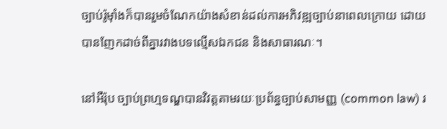ច្បាប់រ៉ូម៉ាំងក៏បានរួមចំណែកយ៉ាងសំខាន់ដល់ការអភិវឌ្ឍច្បាប់នាពេលក្រោយ ដោយបានញែកដាច់ពីគ្នារវាងបទល្មើសឯកជន និងសាធារណៈ។

នៅអឺរ៉ុប ច្បាប់ព្រហ្មទណ្ឌបានវិវត្តតាមរយៈប្រព័ន្ធច្បាប់សាមញ្ញ (common law) រ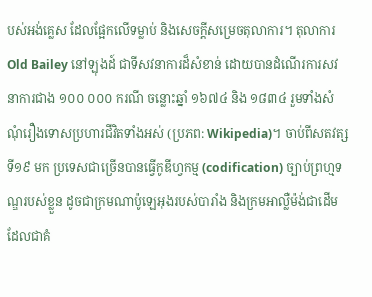បស់អង់គ្លេស ដែលផ្អែកលើទម្លាប់ និងសេចក្តីសម្រេចតុលាការ។ តុលាការ Old Bailey នៅឡុងដ៍ ជាទីសវនាការដ៏សំខាន់ ដោយបានដំណើរការសវនាការជាង ១០០ ០០០ ករណី ចន្លោះឆ្នាំ ១៦៧៤ និង ១៨៣៤ រួមទាំងសំណុំរឿងទោសប្រហារជីវិតទាំងអស់ (ប្រភព: Wikipedia)។ ចាប់ពីសតវត្សទី១៩ មក ប្រទេសជាច្រើនបានធ្វើកូឌីហ្វកម្ម (codification) ច្បាប់ព្រហ្មទណ្ឌរបស់ខ្លួន ដូចជាក្រមណាប៉ូឡេអុងរបស់បារាំង និងក្រមអាល្លឺម៉ង់ជាដើម ដែលជាគំ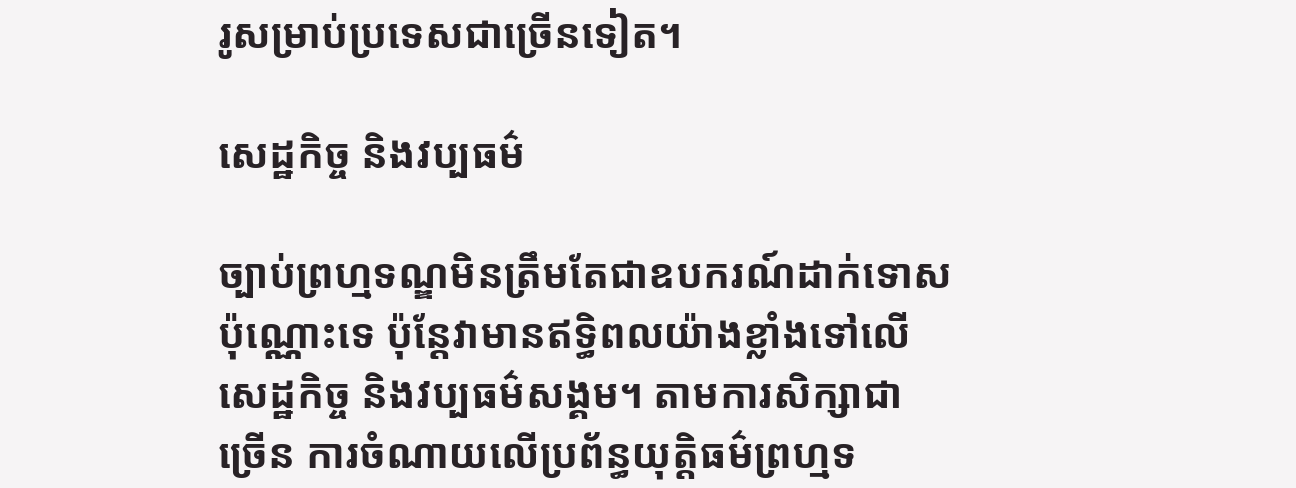រូសម្រាប់ប្រទេសជាច្រើនទៀត។

សេដ្ឋកិច្ច និងវប្បធម៌

ច្បាប់ព្រហ្មទណ្ឌមិនត្រឹមតែជាឧបករណ៍ដាក់ទោសប៉ុណ្ណោះទេ ប៉ុន្តែវាមានឥទ្ធិពលយ៉ាងខ្លាំងទៅលើសេដ្ឋកិច្ច និងវប្បធម៌សង្គម។ តាមការសិក្សាជាច្រើន ការចំណាយលើប្រព័ន្ធយុត្តិធម៌ព្រហ្មទ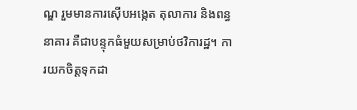ណ្ឌ រួមមានការស៊ើបអង្កេត តុលាការ និងពន្ធនាគារ គឺជាបន្ទុកធំមួយសម្រាប់ថវិការដ្ឋ។ ការយកចិត្តទុកដា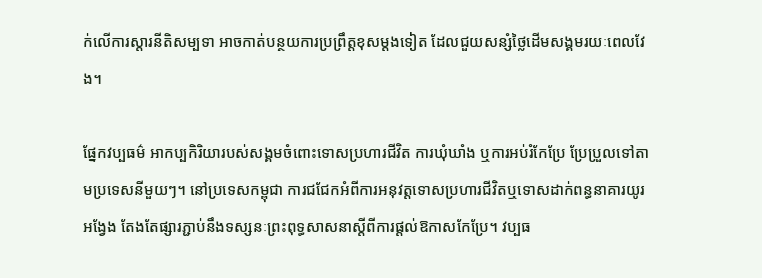ក់លើការស្តារនីតិសម្បទា អាចកាត់បន្ថយការប្រព្រឹត្តខុសម្តងទៀត ដែលជួយសន្សំថ្លៃដើមសង្គមរយៈពេលវែង។

ផ្នែកវប្បធម៌ អាកប្បកិរិយារបស់សង្គមចំពោះទោសប្រហារជីវិត ការឃុំឃាំង ឬការអប់រំកែប្រែ ប្រែប្រួលទៅតាមប្រទេសនីមួយៗ។ នៅប្រទេសកម្ពុជា ការជជែកអំពីការអនុវត្តទោសប្រហារជីវិតឬទោសដាក់ពន្ធនាគារយូរអង្វែង តែងតែផ្សារភ្ជាប់នឹងទស្សនៈព្រះពុទ្ធសាសនាស្តីពីការផ្តល់ឱកាសកែប្រែ។ វប្បធ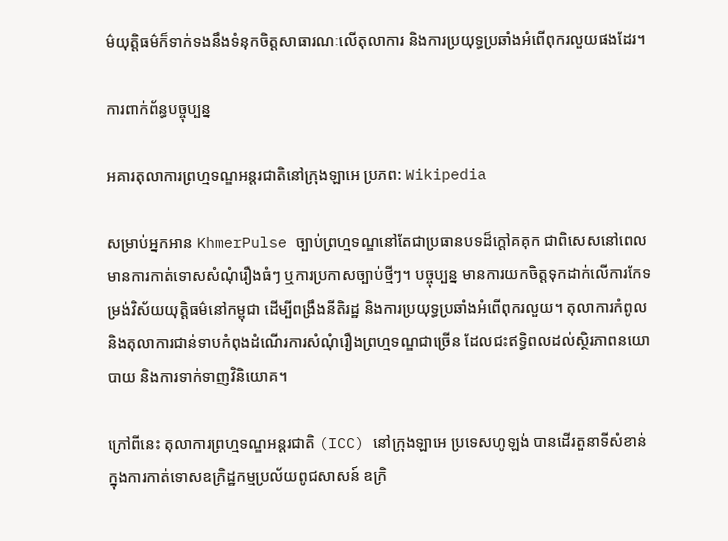ម៌យុត្តិធម៌ក៏ទាក់ទងនឹងទំនុកចិត្តសាធារណៈលើតុលាការ និងការប្រយុទ្ធប្រឆាំងអំពើពុករលួយផងដែរ។

ការពាក់ព័ន្ធបច្ចុប្បន្ន

អគារតុលាការព្រហ្មទណ្ឌអន្តរជាតិនៅក្រុងឡាអេ ប្រភព: Wikipedia

សម្រាប់អ្នកអាន KhmerPulse ច្បាប់ព្រហ្មទណ្ឌនៅតែជាប្រធានបទដ៏ក្តៅគគុក ជាពិសេសនៅពេលមានការកាត់ទោសសំណុំរឿងធំៗ ឬការប្រកាសច្បាប់ថ្មីៗ។ បច្ចុប្បន្ន មានការយកចិត្តទុកដាក់លើការកែទម្រង់វិស័យយុត្តិធម៌នៅកម្ពុជា ដើម្បីពង្រឹងនីតិរដ្ឋ និងការប្រយុទ្ធប្រឆាំងអំពើពុករលួយ។ តុលាការកំពូល និងតុលាការជាន់ទាបកំពុងដំណើរការសំណុំរឿងព្រហ្មទណ្ឌជាច្រើន ដែលជះឥទ្ធិពលដល់ស្ថិរភាពនយោបាយ និងការទាក់ទាញវិនិយោគ។

ក្រៅពីនេះ តុលាការព្រហ្មទណ្ឌអន្តរជាតិ (ICC) នៅក្រុងឡាអេ ប្រទេសហូឡង់ បានដើរតួនាទីសំខាន់ក្នុងការកាត់ទោសឧក្រិដ្ឋកម្មប្រល័យពូជសាសន៍ ឧក្រិ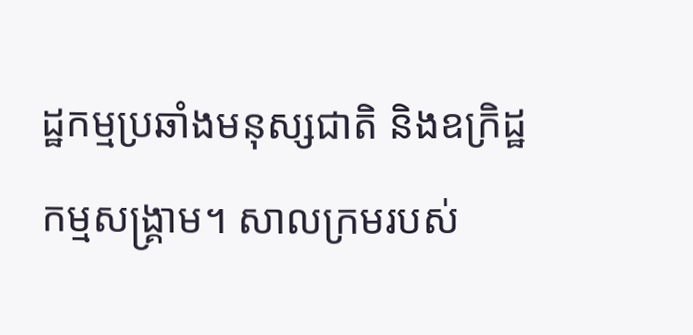ដ្ឋកម្មប្រឆាំងមនុស្សជាតិ និងឧក្រិដ្ឋកម្មសង្គ្រាម។ សាលក្រមរបស់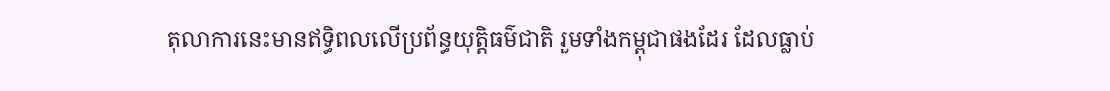តុលាការនេះមានឥទ្ធិពលលើប្រព័ន្ធយុត្តិធម៌ជាតិ រួមទាំងកម្ពុជាផងដែរ ដែលធ្លាប់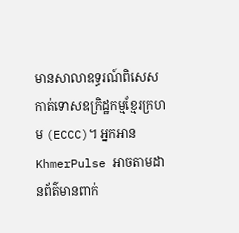មានសាលាឧទ្ធរណ៍ពិសេសកាត់ទោសឧក្រិដ្ឋកម្មខ្មែរក្រហម (ECCC)។ អ្នកអាន KhmerPulse អាចតាមដានព័ត៌មានពាក់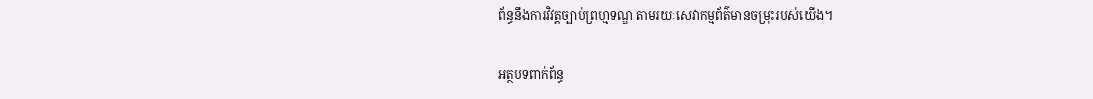ព័ន្ធនឹងការវិវត្តច្បាប់ព្រហ្មទណ្ឌ តាមរយៈសេវាកម្មព័ត៌មានចម្រុះរបស់យើង។

អត្ថបទពាក់ព័ន្ធ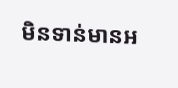មិនទាន់មានអ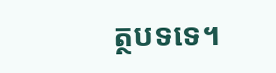ត្ថបទទេ។